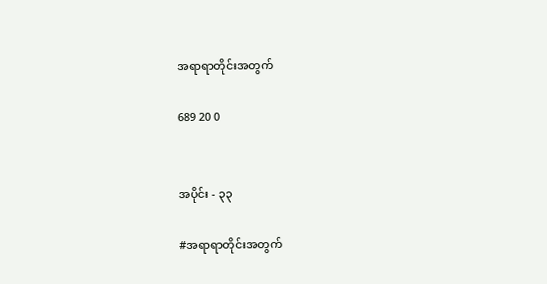အရာရာတိုင်းအတွက်

689 20 0


အပိုင်း - ၃၃

#အရာရာတိုင်းအတွက်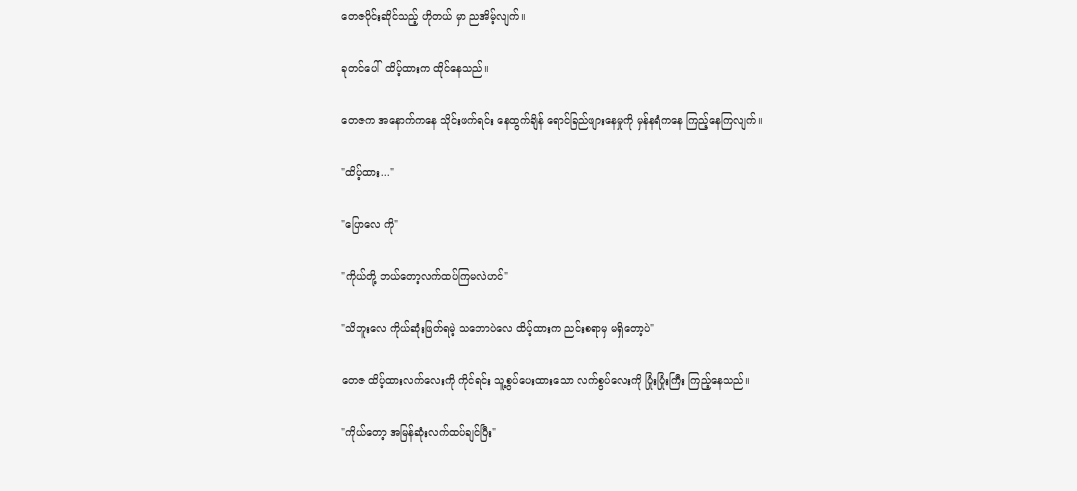တေဇပိုင်းဆိုင်သည့် ဟိုတယ် မှာ ညအိမ့်လျက်။

ခုတင်ပေါ်  ထိပ့်ထားက ထိုင်နေသည်။

တေဇက အနောက်ကနေ သိုင်းဖက်ရင်း နေထွက်ချိန် ရောင်ခြည်ဖျားနေမှုကို မှန်နရံကနေ ကြည့်နေကြလျက်။

"ထိပ့်ထား..."

"ပြောလေ ကို"

"ကိုယ်တို့ ဘယ်တော့လက်ထပ်ကြမလဲဟင်"

"သိဘူးလေ ကိုယ်ဆုံးဖြတ်ရမဲ့ သဘောပဲလေ ထိပ့်ထားက ညင်းစရာမှ မရှိတော့ပဲ"

တေဇ ထိပ့်ထားလက်လေးကို ကိုင်ရင်း သူ့စွပ်ပေးထားသော လက်စွပ်လေးကို ပြုံးပြုံးကြီး ကြည့်နေသည်။

"ကိုယ်တော့ အမြန်ဆုံးလက်ထပ်ချင်ပြီး"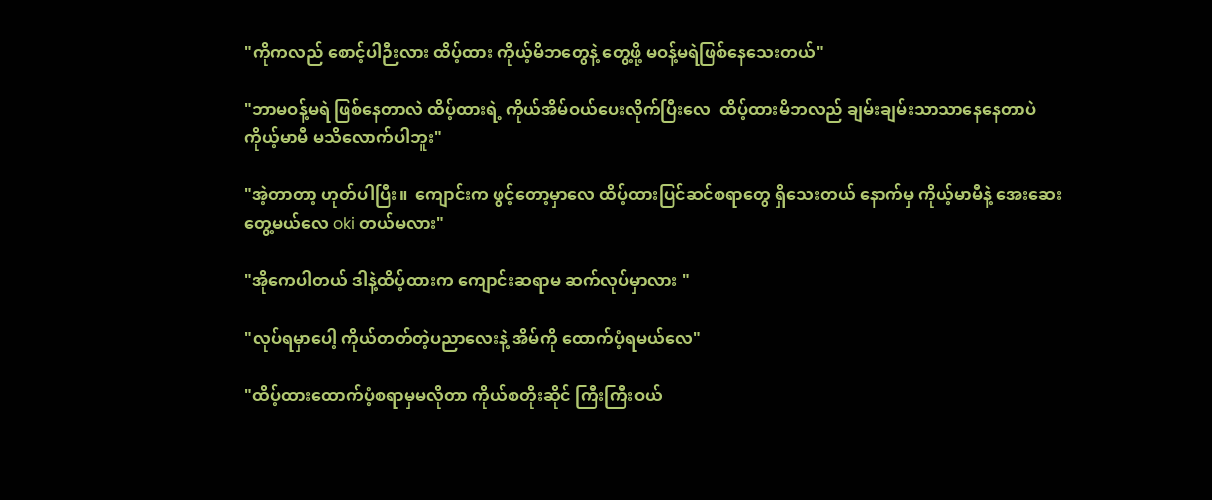"ကိုကလည် စောင့်ပါဉီးလား ထိပ့်ထား ကိုယ့်မိဘတွေနဲ့ တွေ့ဖို့ မဝန့်မရဲဖြစ်နေသေးတယ်"

"ဘာမဝန့်မရဲ ဖြစ်နေတာလဲ ထိပ့်ထားရဲ့ ကိုယ်အိမ်ဝယ်ပေးလိုက်ပြီးလေ  ထိပ့်ထားမိဘလည် ချမ်းချမ်းသာသာနေနေတာပဲ ကိုယ့်မာမီ မသိလောက်ပါဘူး"

"အဲ့တာတာ့ ဟုတ်ပါပြီး။  ကျောင်းက ဖွင့်တော့မှာလေ ထိပ့်ထားပြင်ဆင်စရာတွေ ရှိသေးတယ် နောက်မှ ကိုယ့်မာမီနဲ့ အေးဆေးတွေ့မယ်လေ oki တယ်မလား"

"အိုကေပါတယ် ဒါနဲ့ထိပ့်ထားက ကျောင်းဆရာမ ဆက်လုပ်မှာလား "

"လုပ်ရမှာပေါ့ ကိုယ်တတ်တဲ့ပညာလေးနဲ့ အိမ်ကို ထောက်ပံ့ရမယ်လေ"

"ထိပ့်ထားထောက်ပံ့စရာမှမလိုတာ ကိုယ်စတိုးဆိုင် ကြီးကြီးဝယ်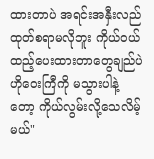ထားတာပဲ အရင်းအနှီးလည် ထုတ်စရာမလိုဘူး ကိုယ်ဝယ်ထည့်ပေးထားတာတွေချည်ပဲ ဟိုဝေးကြီကို မသွားပါနဲ့တော့ ကိုယ်လွမ်းလို့သေလိမ့်မယ်"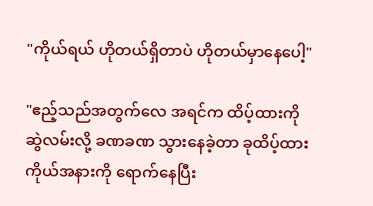"ကိုယ်ရယ် ဟိုတယ်ရှိတာပဲ ဟိုတယ်မှာနေပေါ့"

"ဧည့်သည်အတွက်လေ အရင်က ထိပ့်ထားကို ဆွဲလမ်းလို့ ခဏခဏ သွားနေခဲ့တာ ခုထိပ့်ထားကိုယ်အနားကို ရောက်နေပြီး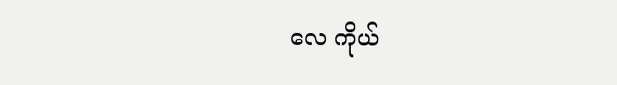လေ ကိုယ်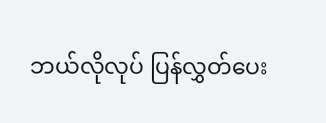ဘယ်လိုလုပ် ပြန်လွှတ်ပေး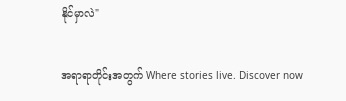နိုင်မှာလဲ"

အရာရာတိုင်းအတွက် Where stories live. Discover now